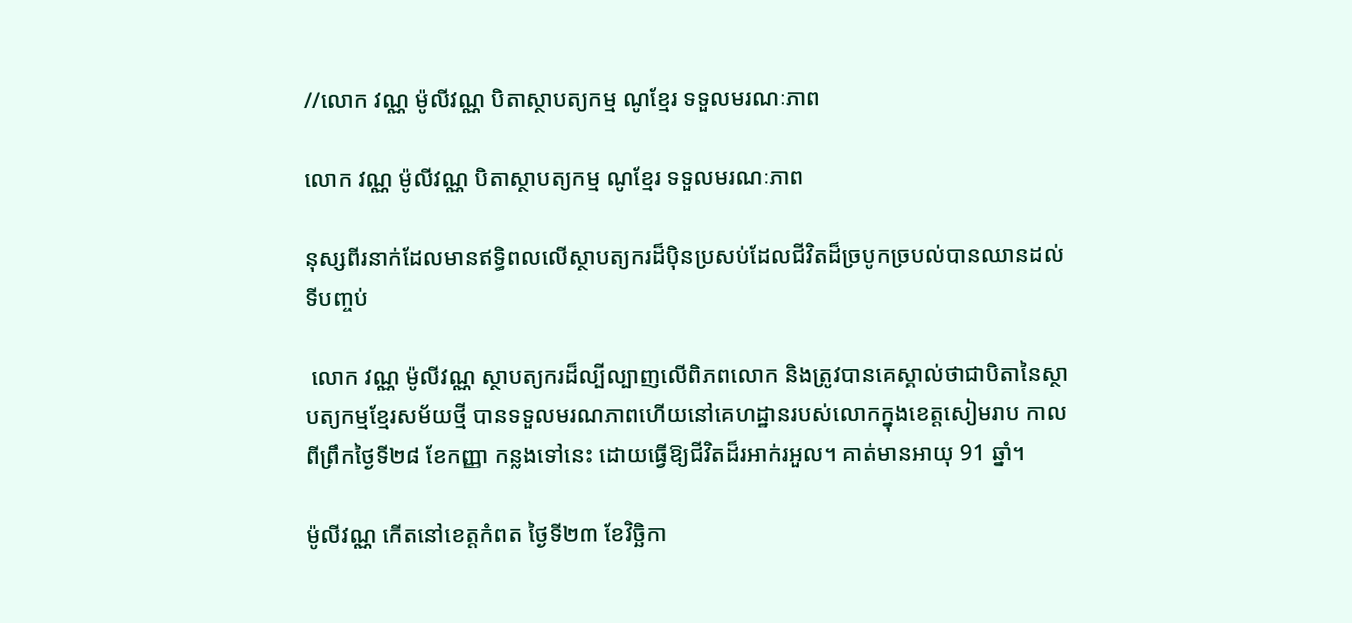//លោក វណ្ណ ម៉ូលីវណ្ណ បិតាស្ថាបត្យកម្ម ណូខ្មែរ ទទួលមរណៈភាព

លោក វណ្ណ ម៉ូលីវណ្ណ បិតាស្ថាបត្យកម្ម ណូខ្មែរ ទទួលមរណៈភាព

នុស្សពីរនាក់ដែលមានឥទ្ធិពលលើស្ថាបត្យករដ៏ប៉ិនប្រសប់ដែលជីវិតដ៏ច្របូកច្របល់បានឈានដល់ទីបញ្ចប់

 លោក វណ្ណ ម៉ូលីវណ្ណ ស្ថាបត្យករដ៏ល្បីល្បាញលើពិភពលោក និងត្រូវបានគេស្គាល់ថាជាបិតានៃស្ថាបត្យកម្មខ្មែរសម័យថ្មី បានទទួលមរណភាពហើយនៅគេហដ្ឋានរបស់លោកក្នុងខេត្តសៀមរាប កាលពីព្រឹកថ្ងៃទី២៨ ខែកញ្ញា កន្លងទៅនេះ ដោយធ្វើឱ្យជីវិតដ៏រអាក់រអួល។ គាត់មានអាយុ 91 ឆ្នាំ។

ម៉ូលីវណ្ណ កើតនៅខេត្តកំពត ថ្ងៃទី២៣ ខែវិច្ឆិកា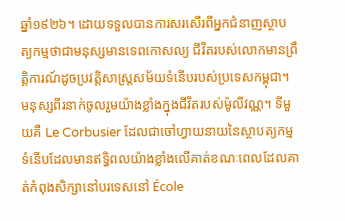ឆ្នាំ១៩២៦។ ដោយទទួលបានការសរសើរពីអ្នកជំនាញស្ថាបត្យកម្មថាជាមនុស្សមានទេពកោសល្យ ជីវិតរបស់លោកមានព្រឹត្តិការណ៍ដូចប្រវត្តិសាស្ត្រសម័យទំនើបរបស់ប្រទេសកម្ពុជា។ មនុស្សពីរនាក់ចូលរួមយ៉ាងខ្លាំងក្នុងជីវិតរបស់ម៉ូលីវណ្ណ។ ទីមួយគឺ Le Corbusier ដែលជាចៅហ្វាយនាយនៃស្ថាបត្យកម្មទំនើបដែលមានឥទ្ធិពលយ៉ាងខ្លាំងលើគាត់ខណៈពេលដែលគាត់កំពុងសិក្សានៅបរទេសនៅ École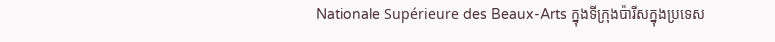Nationale Supérieure des Beaux-Arts ក្នុងទីក្រុងប៉ារីសក្នុងប្រទេស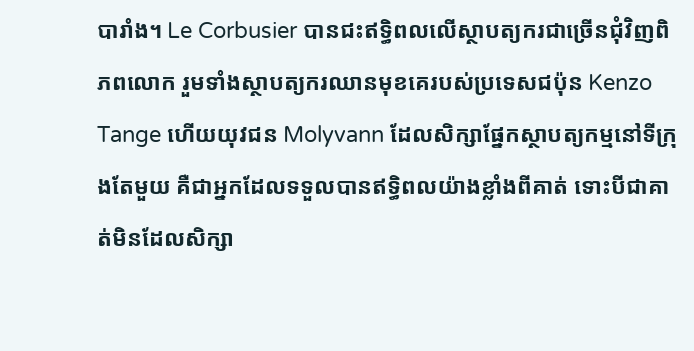បារាំង។ Le Corbusier បានជះឥទ្ធិពលលើស្ថាបត្យករជាច្រើនជុំវិញពិភពលោក រួមទាំងស្ថាបត្យករឈានមុខគេរបស់ប្រទេសជប៉ុន Kenzo Tange ហើយយុវជន Molyvann ដែលសិក្សាផ្នែកស្ថាបត្យកម្មនៅទីក្រុងតែមួយ គឺជាអ្នកដែលទទួលបានឥទ្ធិពលយ៉ាងខ្លាំងពីគាត់ ទោះបីជាគាត់មិនដែលសិក្សា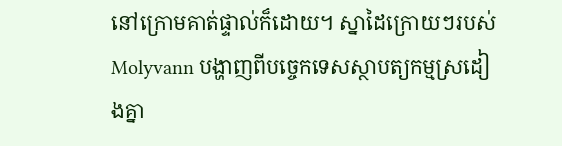នៅក្រោមគាត់ផ្ទាល់ក៏ដោយ។ ស្នាដៃក្រោយៗរបស់ Molyvann បង្ហាញពីបច្ចេកទេសស្ថាបត្យកម្មស្រដៀងគ្នា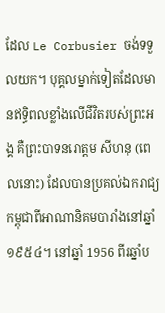ដែល Le Corbusier ចង់ទទួលយក។ បុគ្គលម្នាក់ទៀតដែលមានឥទ្ធិពលខ្លាំងលើជីវិតរបស់ព្រះអង្គ គឺព្រះបាទនរោត្តម សីហនុ (ពេលនោះ) ដែលបានប្រគល់ឯករាជ្យកម្ពុជាពីអាណានិគមបារាំងនៅឆ្នាំ ១៩៥៤។ នៅឆ្នាំ 1956 ពីរឆ្នាំប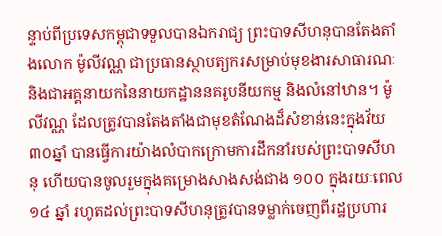ន្ទាប់ពីប្រទេសកម្ពុជាទទួលបានឯករាជ្យ ព្រះបាទសីហនុបានតែងតាំងលោក ម៉ូលីវណ្ណ ជាប្រធានស្ថាបត្យករសម្រាប់មុខងារសាធារណៈ និងជាអគ្គនាយកនៃនាយកដ្ឋាននគរូបនីយកម្ម និងលំនៅឋាន។ ម៉ូលីវណ្ណ ដែលត្រូវបានតែងតាំងជាមុខតំណែងដ៏សំខាន់នេះក្នុងវ័យ៣០ឆ្នាំ បានធ្វើការយ៉ាងលំបាកក្រោមការដឹកនាំរបស់ព្រះបាទសីហនុ ហើយបានចូលរួមក្នុងគម្រោងសាងសង់ជាង ១០០ ក្នុងរយៈពេល ១៤ ឆ្នាំ រហូតដល់ព្រះបាទសីហនុត្រូវបានទម្លាក់ចេញពីរដ្ឋប្រហារ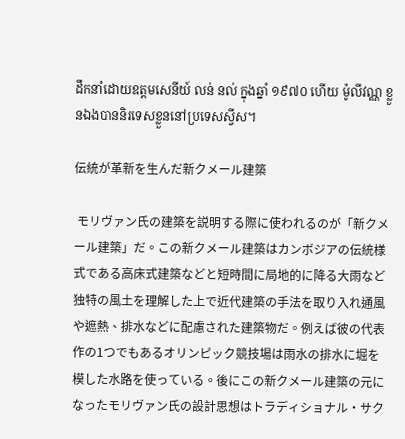ដឹកនាំដោយឧត្តមសេនីយ៍ លន់ នល់ ក្នុងឆ្នាំ ១៩៧០ ហើយ ម៉ូលីវណ្ណ ខ្លួនឯងបាននិរទេសខ្លួននៅប្រទេសស្វីស។

伝統が革新を生んだ新クメール建築

 モリヴァン氏の建築を説明する際に使われるのが「新クメール建築」だ。この新クメール建築はカンボジアの伝統様式である高床式建築などと短時間に局地的に降る大雨など独特の風土を理解した上で近代建築の手法を取り入れ通風や遮熱、排水などに配慮された建築物だ。例えば彼の代表作の1つでもあるオリンピック競技場は雨水の排水に堀を模した水路を使っている。後にこの新クメール建築の元になったモリヴァン氏の設計思想はトラディショナル・サク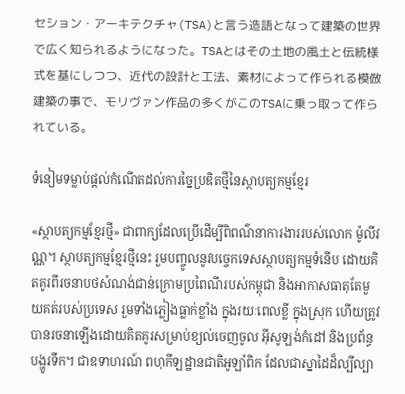セション・アーキテクチャ(TSA)と言う造語となって建築の世界で広く知られるようになった。TSAとはその土地の風土と伝統様式を基にしつつ、近代の設計と工法、素材によって作られる模倣建築の事で、モリヴァン作品の多くがこのTSAに乗っ取って作られている。

ទំនៀមទម្លាប់ផ្តល់កំណើតដល់ការច្នៃប្រឌិតថ្មីនៃស្ថាបត្យកម្មខ្មែរ

«ស្ថាបត្យកម្មខ្មែរថ្មី» ជាពាក្យដែលប្រើដើម្បីពិពណ៌នាការងាររបស់លោក ម៉ូលីវណ្ណ។ ស្ថាបត្យកម្មខ្មែរថ្មីនេះ រួមបញ្ចូលនូវបច្ចេកទេសស្ថាបត្យកម្មទំនើប ដោយគិតគូរពីរចនាបថសំណង់ជាន់ក្រោមប្រពៃណីរបស់កម្ពុជា និងអាកាសធាតុតែមួយគត់របស់ប្រទេស រួមទាំងភ្លៀងធ្លាក់ខ្លាំង ក្នុងរយៈពេលខ្លី ក្នុងស្រុក ហើយត្រូវបានរចនាឡើងដោយគិតគូរសម្រាប់ខ្យល់ចេញចូល អ៊ីសូឡង់កំដៅ និងប្រព័ន្ធបង្ហូរទឹក។ ជាឧទាហរណ៍ ពហុកីឡដ្ឋានជាតិអូឡាំពិក ដែលជាស្នាដៃដ៏ល្បីល្បា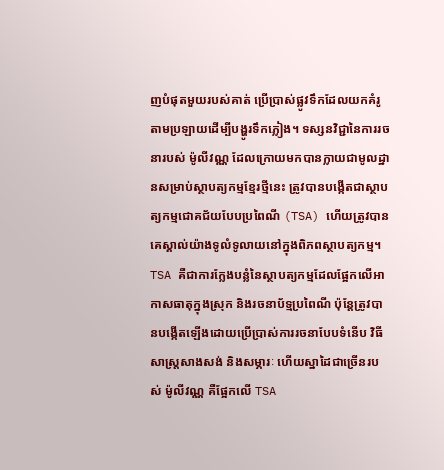ញបំផុតមួយរបស់គាត់ ប្រើប្រាស់ផ្លូវទឹកដែលយកគំរូតាមប្រឡាយដើម្បីបង្ហូរទឹកភ្លៀង។ ទស្សនវិជ្ជានៃការរចនារបស់ ម៉ូលីវណ្ណ ដែលក្រោយមកបានក្លាយជាមូលដ្ឋានសម្រាប់ស្ថាបត្យកម្មខ្មែរថ្មីនេះ ត្រូវបានបង្កើតជាស្ថាបត្យកម្មជោគជ័យបែបប្រពៃណី (TSA) ហើយត្រូវបានគេស្គាល់យ៉ាងទូលំទូលាយនៅក្នុងពិភពស្ថាបត្យកម្ម។ TSA គឺជាការក្លែងបន្លំនៃស្ថាបត្យកម្មដែលផ្អែកលើអាកាសធាតុក្នុងស្រុក និងរចនាប័ទ្មប្រពៃណី ប៉ុន្តែត្រូវបានបង្កើតឡើងដោយប្រើប្រាស់ការរចនាបែបទំនើប វិធីសាស្រ្តសាងសង់ និងសម្ភារៈ ហើយស្នាដៃជាច្រើនរបស់ ម៉ូលីវណ្ណ គឺផ្អែកលើ TSA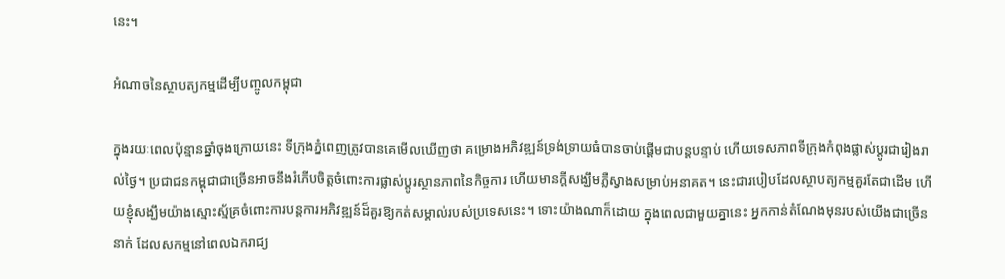នេះ។

អំណាចនៃស្ថាបត្យកម្មដើម្បីបញ្ចូលកម្ពុជា

ក្នុងរយៈពេលប៉ុន្មានឆ្នាំចុងក្រោយនេះ ទីក្រុងភ្នំពេញត្រូវបានគេមើលឃើញថា គម្រោងអភិវឌ្ឍន៍ទ្រង់ទ្រាយធំបានចាប់ផ្តើមជាបន្តបន្ទាប់ ហើយទេសភាពទីក្រុងកំពុងផ្លាស់ប្តូរជារៀងរាល់ថ្ងៃ។ ប្រជាជនកម្ពុជាជាច្រើនអាចនឹងរំភើបចិត្តចំពោះការផ្លាស់ប្តូរស្ថានភាពនៃកិច្ចការ ហើយមានក្តីសង្ឃឹមភ្លឺស្វាងសម្រាប់អនាគត។ នេះជារបៀបដែលស្ថាបត្យកម្មគួរតែជាដើម ហើយខ្ញុំសង្ឃឹមយ៉ាងស្មោះស្ម័គ្រចំពោះការបន្តការអភិវឌ្ឍន៍ដ៏គួរឱ្យកត់សម្គាល់របស់ប្រទេសនេះ។ ទោះយ៉ាងណាក៏ដោយ ក្នុងពេលជាមួយគ្នានេះ អ្នកកាន់តំណែងមុនរបស់យើងជាច្រើននាក់ ដែលសកម្មនៅពេលឯករាជ្យ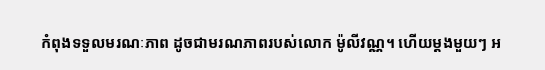កំពុងទទួលមរណៈភាព ដូចជាមរណភាពរបស់លោក ម៉ូលីវណ្ណ។ ហើយម្តងមួយៗ អ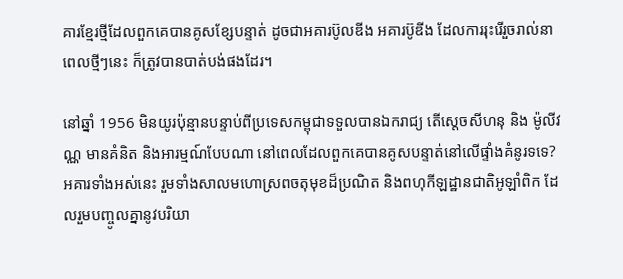គារខ្មែរថ្មីដែលពួកគេបានគូសខ្សែបន្ទាត់ ដូចជាអគារប៊ូលឌីង អគារប៊ូឌីង ដែលការរុះរើរួចរាល់នាពេលថ្មីៗនេះ ក៏ត្រូវបានបាត់បង់ផងដែរ។

នៅឆ្នាំ 1956 មិនយូរប៉ុន្មានបន្ទាប់ពីប្រទេសកម្ពុជាទទួលបានឯករាជ្យ តើស្តេចសីហនុ និង ម៉ូលីវណ្ណ មានគំនិត និងអារម្មណ៍បែបណា នៅពេលដែលពួកគេបានគូសបន្ទាត់នៅលើផ្ទាំងគំនូរទទេ? អគារទាំងអស់នេះ រួមទាំងសាលមហោស្រពចតុមុខដ៏ប្រណិត និងពហុកីឡដ្ឋានជាតិអូឡាំពិក ដែលរួមបញ្ចូលគ្នានូវបរិយា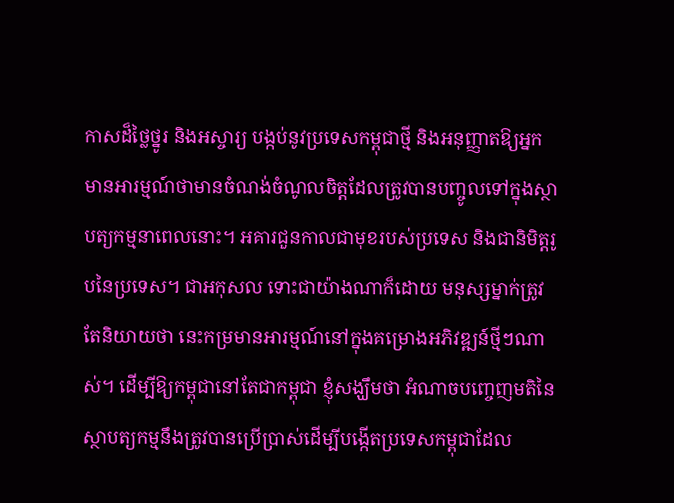កាសដ៏ថ្លៃថ្នូរ និងអស្ចារ្យ បង្កប់នូវប្រទេសកម្ពុជាថ្មី និងអនុញ្ញាតឱ្យអ្នកមានអារម្មណ៍ថាមានចំណង់ចំណូលចិត្តដែលត្រូវបានបញ្ចូលទៅក្នុងស្ថាបត្យកម្មនាពេលនោះ។ អគារជួនកាលជាមុខរបស់ប្រទេស និងជានិមិត្តរូបនៃប្រទេស។ ជាអកុសល ទោះជាយ៉ាងណាក៏ដោយ មនុស្សម្នាក់ត្រូវតែនិយាយថា នេះកម្រមានអារម្មណ៍នៅក្នុងគម្រោងអភិវឌ្ឍន៍ថ្មីៗណាស់។ ដើម្បីឱ្យកម្ពុជានៅតែជាកម្ពុជា ខ្ញុំសង្ឃឹមថា អំណាចបញ្ចេញមតិនៃស្ថាបត្យកម្មនឹងត្រូវបានប្រើប្រាស់ដើម្បីបង្កើតប្រទេសកម្ពុជាដែល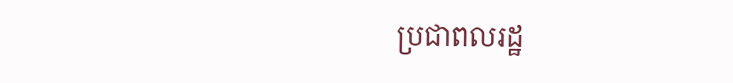ប្រជាពលរដ្ឋ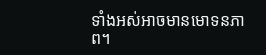ទាំងអស់អាចមានមោទនភាព។